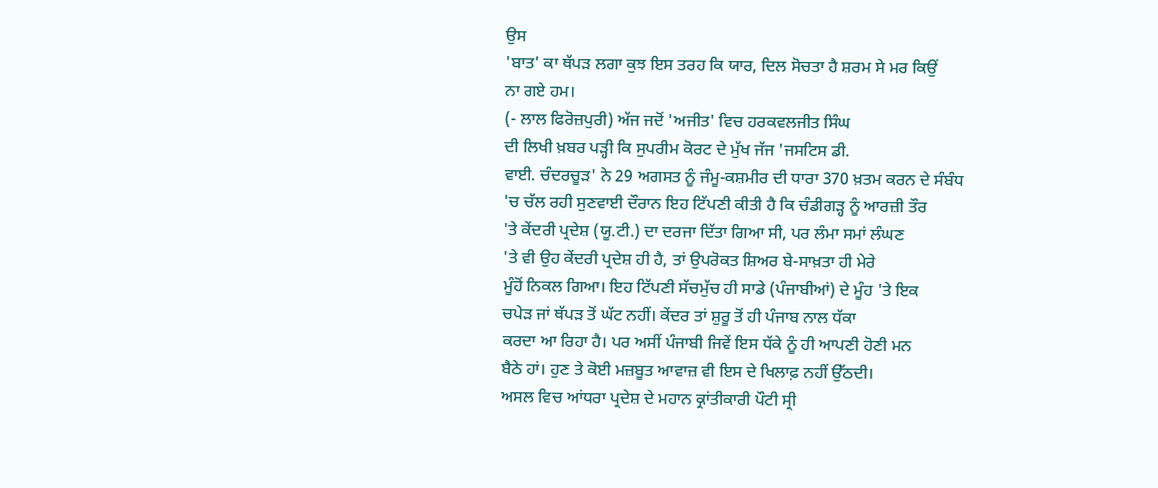ਉਸ
'ਬਾਤ' ਕਾ ਥੱਪੜ ਲਗਾ ਕੁਝ ਇਸ ਤਰਹ ਕਿ ਯਾਰ, ਦਿਲ ਸੋਚਤਾ ਹੈ ਸ਼ਰਮ ਸੇ ਮਰ ਕਿਉਂ
ਨਾ ਗਏ ਹਮ।
(- ਲਾਲ ਫਿਰੋਜ਼ਪੁਰੀ) ਅੱਜ ਜਦੋਂ 'ਅਜੀਤ' ਵਿਚ ਹਰਕਵਲਜੀਤ ਸਿੰਘ
ਦੀ ਲਿਖੀ ਖ਼ਬਰ ਪੜ੍ਹੀ ਕਿ ਸੁਪਰੀਮ ਕੋਰਟ ਦੇ ਮੁੱਖ ਜੱਜ 'ਜਸਟਿਸ ਡੀ.
ਵਾਈ. ਚੰਦਰਚੂੜ' ਨੇ 29 ਅਗਸਤ ਨੂੰ ਜੰਮੂ-ਕਸ਼ਮੀਰ ਦੀ ਧਾਰਾ 370 ਖ਼ਤਮ ਕਰਨ ਦੇ ਸੰਬੰਧ
'ਚ ਚੱਲ ਰਹੀ ਸੁਣਵਾਈ ਦੌਰਾਨ ਇਹ ਟਿੱਪਣੀ ਕੀਤੀ ਹੈ ਕਿ ਚੰਡੀਗੜ੍ਹ ਨੂੰ ਆਰਜ਼ੀ ਤੌਰ
'ਤੇ ਕੇਂਦਰੀ ਪ੍ਰਦੇਸ਼ (ਯੂ.ਟੀ.) ਦਾ ਦਰਜਾ ਦਿੱਤਾ ਗਿਆ ਸੀ, ਪਰ ਲੰਮਾ ਸਮਾਂ ਲੰਘਣ
'ਤੇ ਵੀ ਉਹ ਕੇਂਦਰੀ ਪ੍ਰਦੇਸ਼ ਹੀ ਹੈ, ਤਾਂ ਉਪਰੋਕਤ ਸ਼ਿਅਰ ਬੇ-ਸਾਖ਼ਤਾ ਹੀ ਮੇਰੇ
ਮੂੰਹੋਂ ਨਿਕਲ ਗਿਆ। ਇਹ ਟਿੱਪਣੀ ਸੱਚਮੁੱਚ ਹੀ ਸਾਡੇ (ਪੰਜਾਬੀਆਂ) ਦੇ ਮੂੰਹ 'ਤੇ ਇਕ
ਚਪੇੜ ਜਾਂ ਥੱਪੜ ਤੋਂ ਘੱਟ ਨਹੀਂ। ਕੇਂਦਰ ਤਾਂ ਸ਼ੁਰੂ ਤੋਂ ਹੀ ਪੰਜਾਬ ਨਾਲ ਧੱਕਾ
ਕਰਦਾ ਆ ਰਿਹਾ ਹੈ। ਪਰ ਅਸੀਂ ਪੰਜਾਬੀ ਜਿਵੇਂ ਇਸ ਧੱਕੇ ਨੂੰ ਹੀ ਆਪਣੀ ਹੋਣੀ ਮਨ
ਬੈਠੇ ਹਾਂ। ਹੁਣ ਤੇ ਕੋਈ ਮਜ਼ਬੂਤ ਆਵਾਜ਼ ਵੀ ਇਸ ਦੇ ਖਿਲਾਫ਼ ਨਹੀਂ ਉੱਠਦੀ।
ਅਸਲ ਵਿਚ ਆਂਧਰਾ ਪ੍ਰਦੇਸ਼ ਦੇ ਮਹਾਨ ਕ੍ਰਾਂਤੀਕਾਰੀ ਪੌਟੀ ਸ੍ਰੀ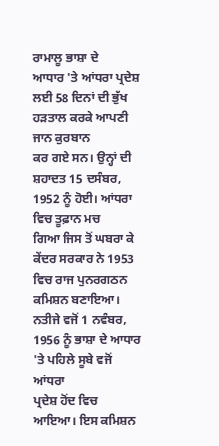ਰਾਮਾਲੂ ਭਾਸ਼ਾ ਦੇ
ਆਧਾਰ 'ਤੇ ਆਂਧਰਾ ਪ੍ਰਦੇਸ਼ ਲਈ 58 ਦਿਨਾਂ ਦੀ ਭੁੱਖ ਹੜਤਾਲ ਕਰਕੇ ਆਪਣੀ ਜਾਨ ਕੁਰਬਾਨ
ਕਰ ਗਏ ਸਨ। ਉਨ੍ਹਾਂ ਦੀ ਸ਼ਹਾਦਤ 15 ਦਸੰਬਰ, 1952 ਨੂੰ ਹੋਈ। ਆਂਧਰਾ ਵਿਚ ਤੂਫ਼ਾਨ ਮਚ
ਗਿਆ ਜਿਸ ਤੋਂ ਘਬਰਾ ਕੇ ਕੇਂਦਰ ਸਰਕਾਰ ਨੇ 1953 ਵਿਚ ਰਾਜ ਪੁਨਰਗਠਨ ਕਮਿਸ਼ਨ ਬਣਾਇਆ।
ਨਤੀਜੇ ਵਜੋਂ 1 ਨਵੰਬਰ, 1956 ਨੂੰ ਭਾਸ਼ਾ ਦੇ ਆਧਾਰ 'ਤੇ ਪਹਿਲੇ ਸੂਬੇ ਵਜੋਂ ਆਂਧਰਾ
ਪ੍ਰਦੇਸ਼ ਹੋਂਦ ਵਿਚ ਆਇਆ। ਇਸ ਕਮਿਸ਼ਨ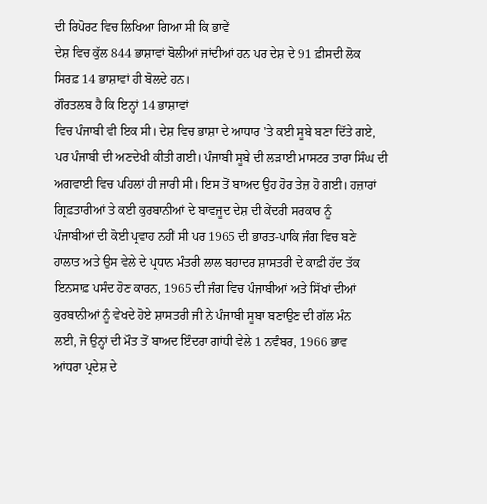ਦੀ ਰਿਪੋਰਟ ਵਿਚ ਲਿਖਿਆ ਗਿਆ ਸੀ ਕਿ ਭਾਵੇਂ
ਦੇਸ਼ ਵਿਚ ਕੁੱਲ 844 ਭਾਸ਼ਾਵਾਂ ਬੋਲੀਆਂ ਜਾਂਦੀਆਂ ਹਨ ਪਰ ਦੇਸ਼ ਦੇ 91 ਫ਼ੀਸਦੀ ਲੋਕ
ਸਿਰਫ਼ 14 ਭਾਸ਼ਾਵਾਂ ਹੀ ਬੋਲਦੇ ਹਨ।
ਗੌਰਤਲਬ ਹੈ ਕਿ ਇਨ੍ਹਾਂ 14 ਭਾਸ਼ਾਵਾਂ
ਵਿਚ ਪੰਜਾਬੀ ਵੀ ਇਕ ਸੀ। ਦੇਸ਼ ਵਿਚ ਭਾਸ਼ਾ ਦੇ ਆਧਾਰ 'ਤੇ ਕਈ ਸੂਬੇ ਬਣਾ ਦਿੱਤੇ ਗਏ,
ਪਰ ਪੰਜਾਬੀ ਦੀ ਅਣਦੇਖੀ ਕੀਤੀ ਗਈ। ਪੰਜਾਬੀ ਸੂਬੇ ਦੀ ਲੜਾਈ ਮਾਸਟਰ ਤਾਰਾ ਸਿੰਘ ਦੀ
ਅਗਵਾਈ ਵਿਚ ਪਹਿਲਾਂ ਹੀ ਜਾਰੀ ਸੀ। ਇਸ ਤੋਂ ਬਾਅਦ ਉਹ ਹੋਰ ਤੇਜ਼ ਹੋ ਗਈ। ਹਜ਼ਾਰਾਂ
ਗ੍ਰਿਫ਼ਤਾਰੀਆਂ ਤੇ ਕਈ ਕੁਰਬਾਨੀਆਂ ਦੇ ਬਾਵਜੂਦ ਦੇਸ਼ ਦੀ ਕੇਂਦਰੀ ਸਰਕਾਰ ਨੂੰ
ਪੰਜਾਬੀਆਂ ਦੀ ਕੋਈ ਪ੍ਰਵਾਹ ਨਹੀਂ ਸੀ ਪਰ 1965 ਦੀ ਭਾਰਤ-ਪਾਕਿ ਜੰਗ ਵਿਚ ਬਣੇ
ਹਾਲਾਤ ਅਤੇ ਉਸ ਵੇਲੇ ਦੇ ਪ੍ਰਧਾਨ ਮੰਤਰੀ ਲਾਲ ਬਹਾਦਰ ਸ਼ਾਸਤਰੀ ਦੇ ਕਾਫ਼ੀ ਹੱਦ ਤੱਕ
ਇਨਸਾਫ਼ ਪਸੰਦ ਹੋਣ ਕਾਰਨ, 1965 ਦੀ ਜੰਗ ਵਿਚ ਪੰਜਾਬੀਆਂ ਅਤੇ ਸਿੱਖਾਂ ਦੀਆਂ
ਕੁਰਬਾਨੀਆਂ ਨੂੰ ਵੇਖਦੇ ਹੋਏ ਸ਼ਾਸਤਰੀ ਜੀ ਨੇ ਪੰਜਾਬੀ ਸੂਬਾ ਬਣਾਉਣ ਦੀ ਗੱਲ ਮੰਨ
ਲਈ, ਜੋ ਉਨ੍ਹਾਂ ਦੀ ਮੌਤ ਤੋਂ ਬਾਅਦ ਇੰਦਰਾ ਗਾਂਧੀ ਵੇਲੇ 1 ਨਵੰਬਰ, 1966 ਭਾਵ
ਆਂਧਰਾ ਪ੍ਰਦੇਸ਼ ਦੇ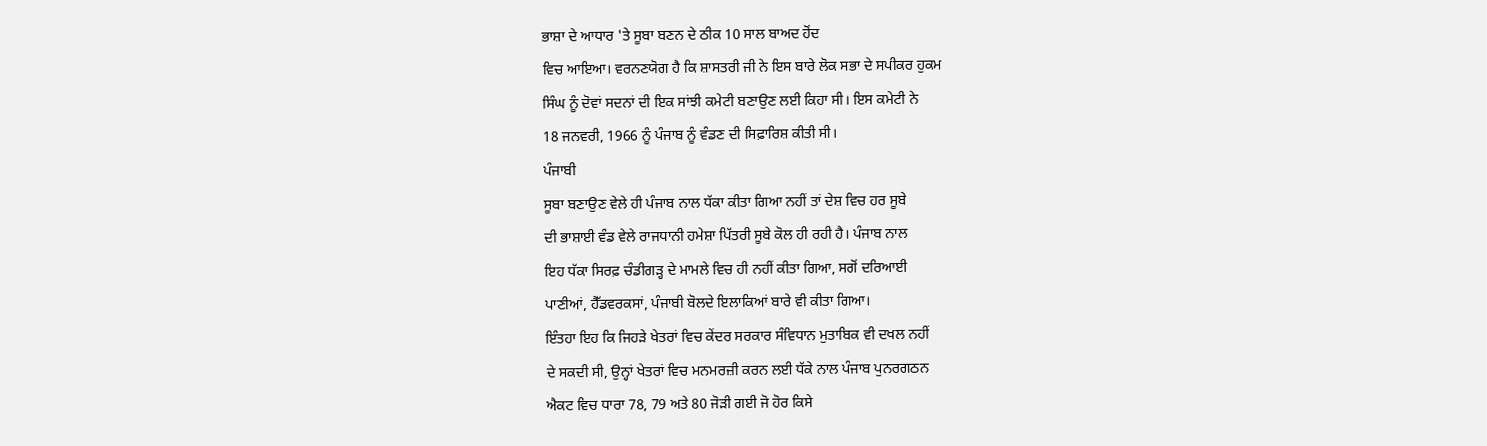ਭਾਸ਼ਾ ਦੇ ਆਧਾਰ 'ਤੇ ਸੂਬਾ ਬਣਨ ਦੇ ਠੀਕ 10 ਸਾਲ ਬਾਅਦ ਹੋਂਦ
ਵਿਚ ਆਇਆ। ਵਰਨਣਯੋਗ ਹੈ ਕਿ ਸ਼ਾਸਤਰੀ ਜੀ ਨੇ ਇਸ ਬਾਰੇ ਲੋਕ ਸਭਾ ਦੇ ਸਪੀਕਰ ਹੁਕਮ
ਸਿੰਘ ਨੂੰ ਦੋਵਾਂ ਸਦਨਾਂ ਦੀ ਇਕ ਸਾਂਝੀ ਕਮੇਟੀ ਬਣਾਉਣ ਲਈ ਕਿਹਾ ਸੀ। ਇਸ ਕਮੇਟੀ ਨੇ
18 ਜਨਵਰੀ, 1966 ਨੂੰ ਪੰਜਾਬ ਨੂੰ ਵੰਡਣ ਦੀ ਸਿਫ਼ਾਰਿਸ਼ ਕੀਤੀ ਸੀ।
ਪੰਜਾਬੀ
ਸੂਬਾ ਬਣਾਉਣ ਵੇਲੇ ਹੀ ਪੰਜਾਬ ਨਾਲ ਧੱਕਾ ਕੀਤਾ ਗਿਆ ਨਹੀਂ ਤਾਂ ਦੇਸ਼ ਵਿਚ ਹਰ ਸੂਬੇ
ਦੀ ਭਾਸ਼ਾਈ ਵੰਡ ਵੇਲੇ ਰਾਜਧਾਨੀ ਹਮੇਸ਼ਾ ਪਿੱਤਰੀ ਸੂਬੇ ਕੋਲ ਹੀ ਰਹੀ ਹੈ। ਪੰਜਾਬ ਨਾਲ
ਇਹ ਧੱਕਾ ਸਿਰਫ਼ ਚੰਡੀਗੜ੍ਹ ਦੇ ਮਾਮਲੇ ਵਿਚ ਹੀ ਨਹੀਂ ਕੀਤਾ ਗਿਆ, ਸਗੋਂ ਦਰਿਆਈ
ਪਾਣੀਆਂ, ਹੈੱਡਵਰਕਸਾਂ, ਪੰਜਾਬੀ ਬੋਲਦੇ ਇਲਾਕਿਆਂ ਬਾਰੇ ਵੀ ਕੀਤਾ ਗਿਆ।
ਇੰਤਹਾ ਇਹ ਕਿ ਜਿਹੜੇ ਖੇਤਰਾਂ ਵਿਚ ਕੇਂਦਰ ਸਰਕਾਰ ਸੰਵਿਧਾਨ ਮੁਤਾਬਿਕ ਵੀ ਦਖਲ ਨਹੀਂ
ਦੇ ਸਕਦੀ ਸੀ, ਉਨ੍ਹਾਂ ਖੇਤਰਾਂ ਵਿਚ ਮਨਮਰਜ਼ੀ ਕਰਨ ਲਈ ਧੱਕੇ ਨਾਲ ਪੰਜਾਬ ਪੁਨਰਗਠਨ
ਐਕਟ ਵਿਚ ਧਾਰਾ 78, 79 ਅਤੇ 80 ਜੋੜੀ ਗਈ ਜੋ ਹੋਰ ਕਿਸੇ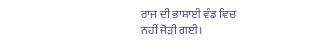ਰਾਜ ਦੀ ਭਾਸ਼ਾਈ ਵੰਡ ਵਿਚ
ਨਹੀਂ ਜੋੜੀ ਗਈ।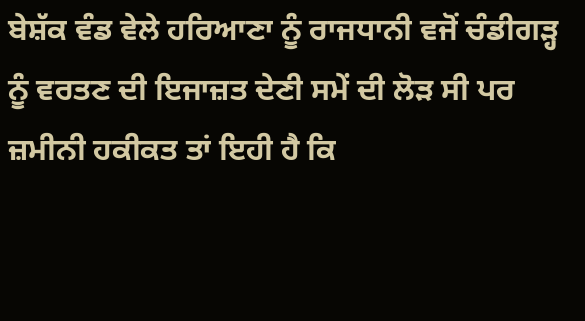ਬੇਸ਼ੱਕ ਵੰਡ ਵੇਲੇ ਹਰਿਆਣਾ ਨੂੰ ਰਾਜਧਾਨੀ ਵਜੋਂ ਚੰਡੀਗੜ੍ਹ
ਨੂੰ ਵਰਤਣ ਦੀ ਇਜਾਜ਼ਤ ਦੇਣੀ ਸਮੇਂ ਦੀ ਲੋੜ ਸੀ ਪਰ ਜ਼ਮੀਨੀ ਹਕੀਕਤ ਤਾਂ ਇਹੀ ਹੈ ਕਿ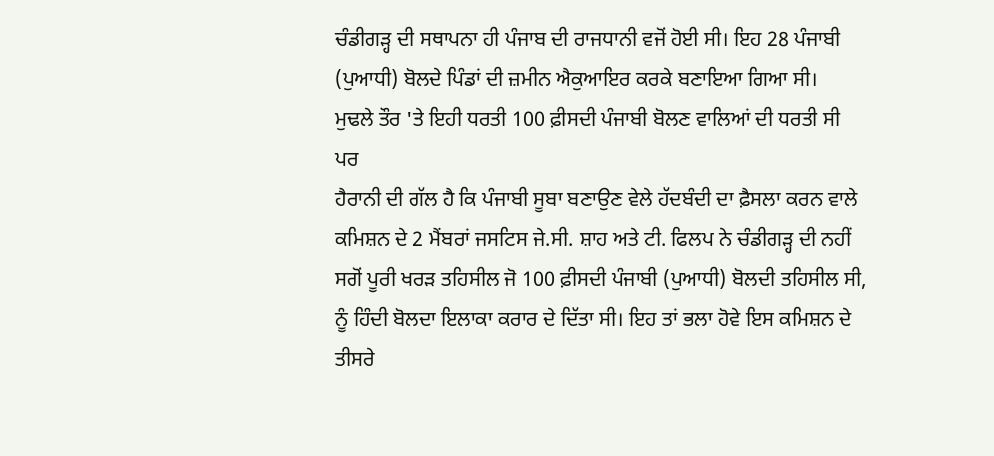ਚੰਡੀਗੜ੍ਹ ਦੀ ਸਥਾਪਨਾ ਹੀ ਪੰਜਾਬ ਦੀ ਰਾਜਧਾਨੀ ਵਜੋਂ ਹੋਈ ਸੀ। ਇਹ 28 ਪੰਜਾਬੀ
(ਪੁਆਧੀ) ਬੋਲਦੇ ਪਿੰਡਾਂ ਦੀ ਜ਼ਮੀਨ ਐਕੁਆਇਰ ਕਰਕੇ ਬਣਾਇਆ ਗਿਆ ਸੀ।
ਮੁਢਲੇ ਤੌਰ 'ਤੇ ਇਹੀ ਧਰਤੀ 100 ਫ਼ੀਸਦੀ ਪੰਜਾਬੀ ਬੋਲਣ ਵਾਲਿਆਂ ਦੀ ਧਰਤੀ ਸੀ ਪਰ
ਹੈਰਾਨੀ ਦੀ ਗੱਲ ਹੈ ਕਿ ਪੰਜਾਬੀ ਸੂਬਾ ਬਣਾਉਣ ਵੇਲੇ ਹੱਦਬੰਦੀ ਦਾ ਫ਼ੈਸਲਾ ਕਰਨ ਵਾਲੇ
ਕਮਿਸ਼ਨ ਦੇ 2 ਮੈਂਬਰਾਂ ਜਸਟਿਸ ਜੇ.ਸੀ. ਸ਼ਾਹ ਅਤੇ ਟੀ. ਫਿਲਪ ਨੇ ਚੰਡੀਗੜ੍ਹ ਦੀ ਨਹੀਂ
ਸਗੋਂ ਪੂਰੀ ਖਰੜ ਤਹਿਸੀਲ ਜੋ 100 ਫ਼ੀਸਦੀ ਪੰਜਾਬੀ (ਪੁਆਧੀ) ਬੋਲਦੀ ਤਹਿਸੀਲ ਸੀ,
ਨੂੰ ਹਿੰਦੀ ਬੋਲਦਾ ਇਲਾਕਾ ਕਰਾਰ ਦੇ ਦਿੱਤਾ ਸੀ। ਇਹ ਤਾਂ ਭਲਾ ਹੋਵੇ ਇਸ ਕਮਿਸ਼ਨ ਦੇ
ਤੀਸਰੇ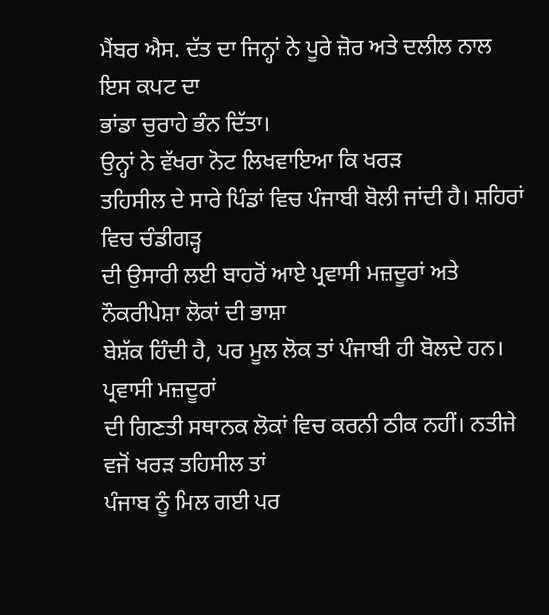ਮੈਂਬਰ ਐਸ. ਦੱਤ ਦਾ ਜਿਨ੍ਹਾਂ ਨੇ ਪੂਰੇ ਜ਼ੋਰ ਅਤੇ ਦਲੀਲ ਨਾਲ ਇਸ ਕਪਟ ਦਾ
ਭਾਂਡਾ ਚੁਰਾਹੇ ਭੰਨ ਦਿੱਤਾ।
ਉਨ੍ਹਾਂ ਨੇ ਵੱਖਰਾ ਨੋਟ ਲਿਖਵਾਇਆ ਕਿ ਖਰੜ
ਤਹਿਸੀਲ ਦੇ ਸਾਰੇ ਪਿੰਡਾਂ ਵਿਚ ਪੰਜਾਬੀ ਬੋਲੀ ਜਾਂਦੀ ਹੈ। ਸ਼ਹਿਰਾਂ ਵਿਚ ਚੰਡੀਗੜ੍ਹ
ਦੀ ਉਸਾਰੀ ਲਈ ਬਾਹਰੋਂ ਆਏ ਪ੍ਰਵਾਸੀ ਮਜ਼ਦੂਰਾਂ ਅਤੇ ਨੌਕਰੀਪੇਸ਼ਾ ਲੋਕਾਂ ਦੀ ਭਾਸ਼ਾ
ਬੇਸ਼ੱਕ ਹਿੰਦੀ ਹੈ, ਪਰ ਮੂਲ ਲੋਕ ਤਾਂ ਪੰਜਾਬੀ ਹੀ ਬੋਲਦੇ ਹਨ। ਪ੍ਰਵਾਸੀ ਮਜ਼ਦੂਰਾਂ
ਦੀ ਗਿਣਤੀ ਸਥਾਨਕ ਲੋਕਾਂ ਵਿਚ ਕਰਨੀ ਠੀਕ ਨਹੀਂ। ਨਤੀਜੇ ਵਜੋਂ ਖਰੜ ਤਹਿਸੀਲ ਤਾਂ
ਪੰਜਾਬ ਨੂੰ ਮਿਲ ਗਈ ਪਰ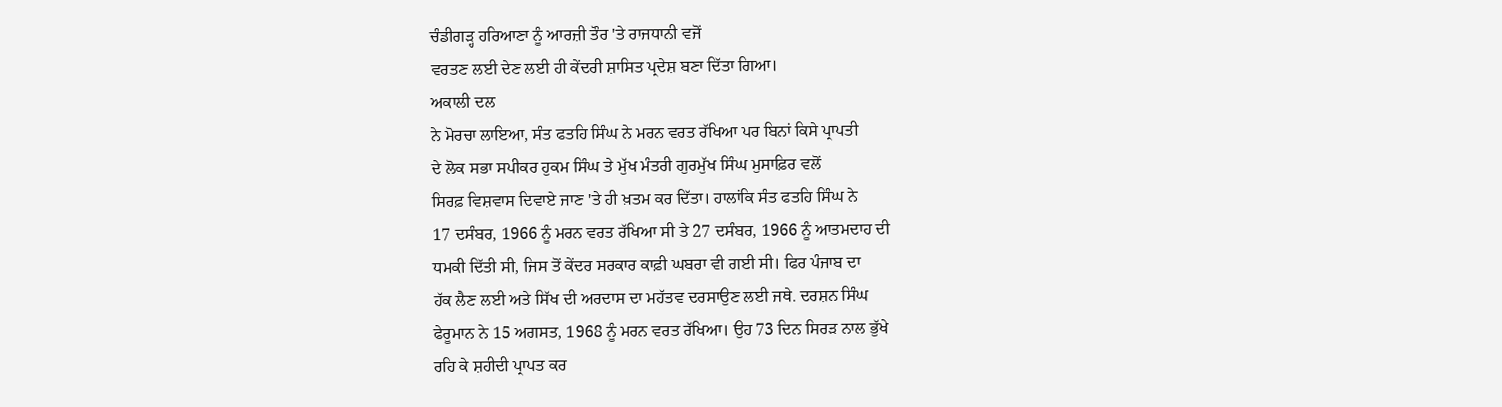ਚੰਡੀਗੜ੍ਹ ਹਰਿਆਣਾ ਨੂੰ ਆਰਜ਼ੀ ਤੌਰ 'ਤੇ ਰਾਜਧਾਨੀ ਵਜੋਂ
ਵਰਤਣ ਲਈ ਦੇਣ ਲਈ ਹੀ ਕੇਂਦਰੀ ਸ਼ਾਸਿਤ ਪ੍ਰਦੇਸ਼ ਬਣਾ ਦਿੱਤਾ ਗਿਆ।
ਅਕਾਲੀ ਦਲ
ਨੇ ਮੋਰਚਾ ਲਾਇਆ, ਸੰਤ ਫਤਹਿ ਸਿੰਘ ਨੇ ਮਰਨ ਵਰਤ ਰੱਖਿਆ ਪਰ ਬਿਨਾਂ ਕਿਸੇ ਪ੍ਰਾਪਤੀ
ਦੇ ਲੋਕ ਸਭਾ ਸਪੀਕਰ ਹੁਕਮ ਸਿੰਘ ਤੇ ਮੁੱਖ ਮੰਤਰੀ ਗੁਰਮੁੱਖ ਸਿੰਘ ਮੁਸਾਫ਼ਿਰ ਵਲੋਂ
ਸਿਰਫ਼ ਵਿਸ਼ਵਾਸ ਦਿਵਾਏ ਜਾਣ 'ਤੇ ਹੀ ਖ਼ਤਮ ਕਰ ਦਿੱਤਾ। ਹਾਲਾਂਕਿ ਸੰਤ ਫਤਹਿ ਸਿੰਘ ਨੇ
17 ਦਸੰਬਰ, 1966 ਨੂੰ ਮਰਨ ਵਰਤ ਰੱਖਿਆ ਸੀ ਤੇ 27 ਦਸੰਬਰ, 1966 ਨੂੰ ਆਤਮਦਾਹ ਦੀ
ਧਮਕੀ ਦਿੱਤੀ ਸੀ, ਜਿਸ ਤੋਂ ਕੇਂਦਰ ਸਰਕਾਰ ਕਾਫ਼ੀ ਘਬਰਾ ਵੀ ਗਈ ਸੀ। ਫਿਰ ਪੰਜਾਬ ਦਾ
ਹੱਕ ਲੈਣ ਲਈ ਅਤੇ ਸਿੱਖ ਦੀ ਅਰਦਾਸ ਦਾ ਮਹੱਤਵ ਦਰਸਾਉਣ ਲਈ ਜਥੇ. ਦਰਸ਼ਨ ਸਿੰਘ
ਫੇਰੂਮਾਨ ਨੇ 15 ਅਗਸਤ, 1968 ਨੂੰ ਮਰਨ ਵਰਤ ਰੱਖਿਆ। ਉਹ 73 ਦਿਨ ਸਿਰੜ ਨਾਲ ਭੁੱਖੇ
ਰਹਿ ਕੇ ਸ਼ਹੀਦੀ ਪ੍ਰਾਪਤ ਕਰ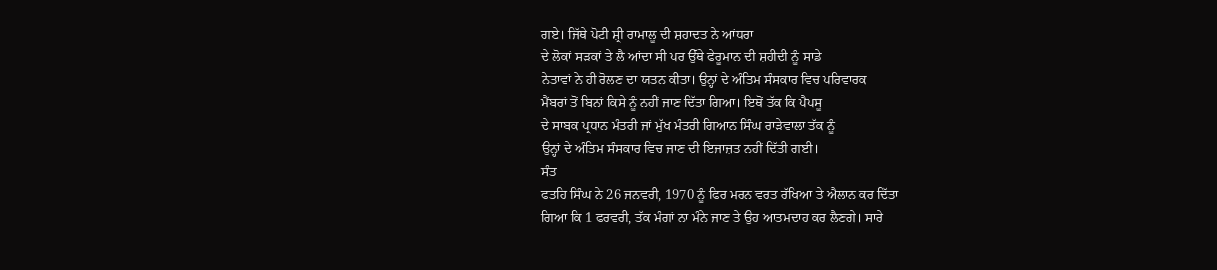ਗਏ। ਜਿੱਥੇ ਪੋਟੀ ਸ਼੍ਰੀ ਰਾਮਾਲੂ ਦੀ ਸ਼ਹਾਦਤ ਨੇ ਆਂਧਰਾ
ਦੇ ਲੋਕਾਂ ਸੜਕਾਂ ਤੇ ਲੈ ਆਂਦਾ ਸੀ ਪਰ ਉੱਥੇ ਫੇਰੂਮਾਨ ਦੀ ਸ਼ਹੀਦੀ ਨੂੰ ਸਾਡੇ
ਨੇਤਾਵਾਂ ਨੇ ਹੀ ਰੋਲਣ ਦਾ ਯਤਨ ਕੀਤਾ। ਉਨ੍ਹਾਂ ਦੇ ਅੰਤਿਮ ਸੰਸਕਾਰ ਵਿਚ ਪਰਿਵਾਰਕ
ਮੈਂਬਰਾਂ ਤੋਂ ਬਿਨਾਂ ਕਿਸੇ ਨੂੰ ਨਹੀਂ ਜਾਣ ਦਿੱਤਾ ਗਿਆ। ਇਥੋਂ ਤੱਕ ਕਿ ਪੈਪਸੂ
ਦੇ ਸਾਬਕ ਪ੍ਰਧਾਨ ਮੰਤਰੀ ਜਾਂ ਮੁੱਖ ਮੰਤਰੀ ਗਿਆਨ ਸਿੰਘ ਰਾੜੇਵਾਲਾ ਤੱਕ ਨੂੰ
ਉਨ੍ਹਾਂ ਦੇ ਅੰਤਿਮ ਸੰਸਕਾਰ ਵਿਚ ਜਾਣ ਦੀ ਇਜਾਜ਼ਤ ਨਹੀਂ ਦਿੱਤੀ ਗਈ।
ਸੰਤ
ਫਤਹਿ ਸਿੰਘ ਨੇ 26 ਜਨਵਰੀ, 1970 ਨੂੰ ਫਿਰ ਮਰਨ ਵਰਤ ਰੱਖਿਆ ਤੇ ਐਲਾਨ ਕਰ ਦਿੱਤਾ
ਗਿਆ ਕਿ 1 ਫਰਵਰੀ, ਤੱਕ ਮੰਗਾਂ ਨਾ ਮੰਨੇ ਜਾਣ ਤੇ ਉਹ ਆਤਮਦਾਹ ਕਰ ਲੈਣਗੇ। ਸਾਰੇ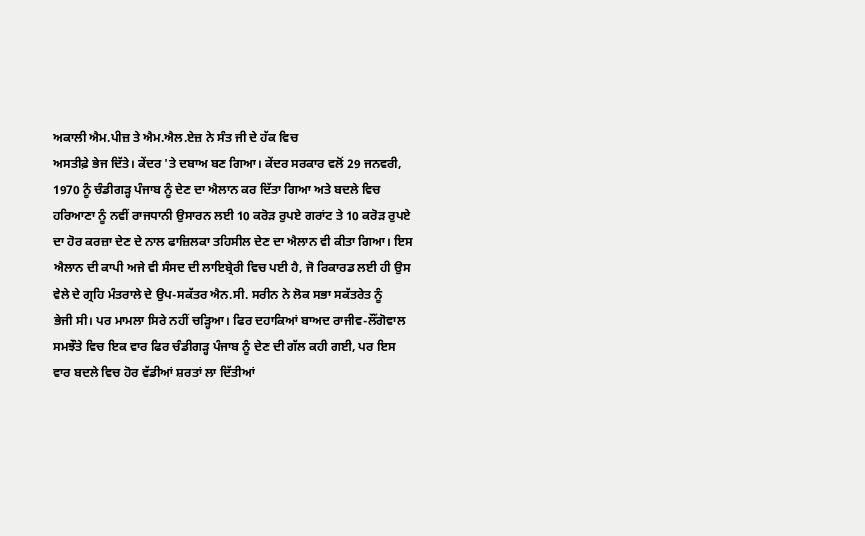ਅਕਾਲੀ ਐਮ.ਪੀਜ਼ ਤੇ ਐਮ.ਐਲ.ਏਜ਼ ਨੇ ਸੰਤ ਜੀ ਦੇ ਹੱਕ ਵਿਚ
ਅਸਤੀਫ਼ੇ ਭੇਜ ਦਿੱਤੇ। ਕੇਂਦਰ 'ਤੇ ਦਬਾਅ ਬਣ ਗਿਆ। ਕੇਂਦਰ ਸਰਕਾਰ ਵਲੋਂ 29 ਜਨਵਰੀ,
1970 ਨੂੰ ਚੰਡੀਗੜ੍ਹ ਪੰਜਾਬ ਨੂੰ ਦੇਣ ਦਾ ਐਲਾਨ ਕਰ ਦਿੱਤਾ ਗਿਆ ਅਤੇ ਬਦਲੇ ਵਿਚ
ਹਰਿਆਣਾ ਨੂੰ ਨਵੀਂ ਰਾਜਧਾਨੀ ਉਸਾਰਨ ਲਈ 10 ਕਰੋੜ ਰੁਪਏ ਗਰਾਂਟ ਤੇ 10 ਕਰੋੜ ਰੁਪਏ
ਦਾ ਹੋਰ ਕਰਜ਼ਾ ਦੇਣ ਦੇ ਨਾਲ ਫਾਜ਼ਿਲਕਾ ਤਹਿਸੀਲ ਦੇਣ ਦਾ ਐਲਾਨ ਵੀ ਕੀਤਾ ਗਿਆ। ਇਸ
ਐਲਾਨ ਦੀ ਕਾਪੀ ਅਜੇ ਵੀ ਸੰਸਦ ਦੀ ਲਾਇਬ੍ਰੇਰੀ ਵਿਚ ਪਈ ਹੈ, ਜੋ ਰਿਕਾਰਡ ਲਈ ਹੀ ਉਸ
ਵੇਲੇ ਦੇ ਗ੍ਰਹਿ ਮੰਤਰਾਲੇ ਦੇ ਉਪ-ਸਕੱਤਰ ਐਨ.ਸੀ. ਸਰੀਨ ਨੇ ਲੋਕ ਸਭਾ ਸਕੱਤਰੇਤ ਨੂੰ
ਭੇਜੀ ਸੀ। ਪਰ ਮਾਮਲਾ ਸਿਰੇ ਨਹੀਂ ਚੜ੍ਹਿਆ। ਫਿਰ ਦਹਾਕਿਆਂ ਬਾਅਦ ਰਾਜੀਵ-ਲੌਂਗੋਵਾਲ
ਸਮਝੌਤੇ ਵਿਚ ਇਕ ਵਾਰ ਫਿਰ ਚੰਡੀਗੜ੍ਹ ਪੰਜਾਬ ਨੂੰ ਦੇਣ ਦੀ ਗੱਲ ਕਹੀ ਗਈ, ਪਰ ਇਸ
ਵਾਰ ਬਦਲੇ ਵਿਚ ਹੋਰ ਵੱਡੀਆਂ ਸ਼ਰਤਾਂ ਲਾ ਦਿੱਤੀਆਂ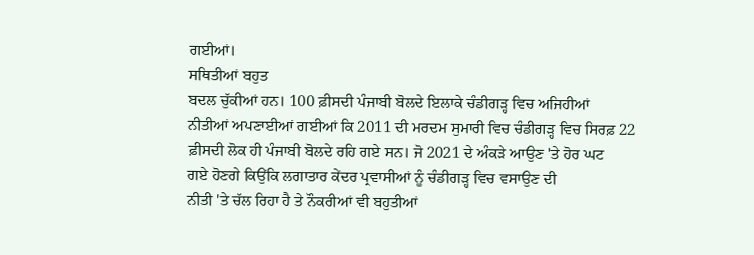ਗਈਆਂ।
ਸਥਿਤੀਆਂ ਬਹੁਤ
ਬਦਲ ਚੁੱਕੀਆਂ ਹਨ। 100 ਫ਼ੀਸਦੀ ਪੰਜਾਬੀ ਬੋਲਦੇ ਇਲਾਕੇ ਚੰਡੀਗੜ੍ਹ ਵਿਚ ਅਜਿਹੀਆਂ
ਨੀਤੀਆਂ ਅਪਣਾਈਆਂ ਗਈਆਂ ਕਿ 2011 ਦੀ ਮਰਦਮ ਸੁਮਾਰੀ ਵਿਚ ਚੰਡੀਗੜ੍ਹ ਵਿਚ ਸਿਰਫ਼ 22
ਫ਼ੀਸਦੀ ਲੋਕ ਹੀ ਪੰਜਾਬੀ ਬੋਲਦੇ ਰਹਿ ਗਏ ਸਨ। ਜੋ 2021 ਦੇ ਅੰਕੜੇ ਆਉਣ 'ਤੇ ਹੋਰ ਘਟ
ਗਏ ਹੋਣਗੇ ਕਿਉਂਕਿ ਲਗਾਤਾਰ ਕੇਂਦਰ ਪ੍ਰਵਾਸੀਆਂ ਨੂੰ ਚੰਡੀਗੜ੍ਹ ਵਿਚ ਵਸਾਉਣ ਦੀ
ਨੀਤੀ 'ਤੇ ਚੱਲ ਰਿਹਾ ਹੈ ਤੇ ਨੌਕਰੀਆਂ ਵੀ ਬਹੁਤੀਆਂ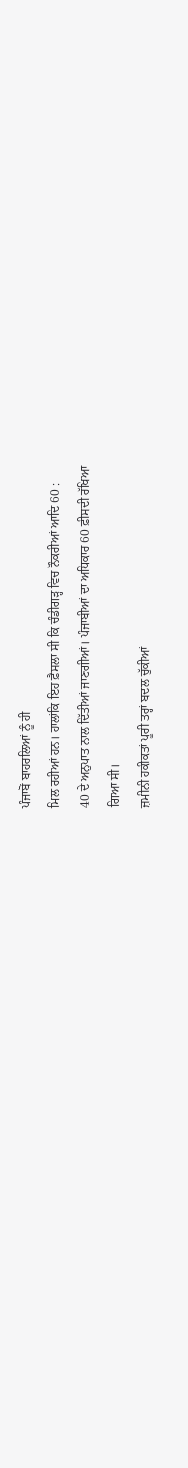ਪੰਜਾਬੋਂ ਬਾਹਰਲਿਆਂ ਨੂੰ ਹੀ
ਮਿਲ ਰਹੀਆਂ ਹਨ। ਹਾਲਾਂਕਿ ਇਹ ਫ਼ੈਸਲਾ ਸੀ ਕਿ ਚੰਡੀਗੜ੍ਹ ਵਿਚ ਨੌਕਰੀਆਂ ਆਦਿ 60 :
40 ਦੇ ਅਨੁਪਾਤ ਨਾਲ ਦਿੱਤੀਆਂ ਜਾਣਗੀਆਂ। ਪੰਜਾਬੀਆਂ ਦਾ ਅਧਿਕਾਰ 60 ਫ਼ੀਸਦੀ ਰੱਖਿਆ
ਗਿਆ ਸੀ।
ਜ਼ਮੀਨੀ ਹਕੀਕਤਾਂ ਪੂਰੀ ਤਰ੍ਹਾਂ ਬਦਲ ਚੁੱਕੀਆਂ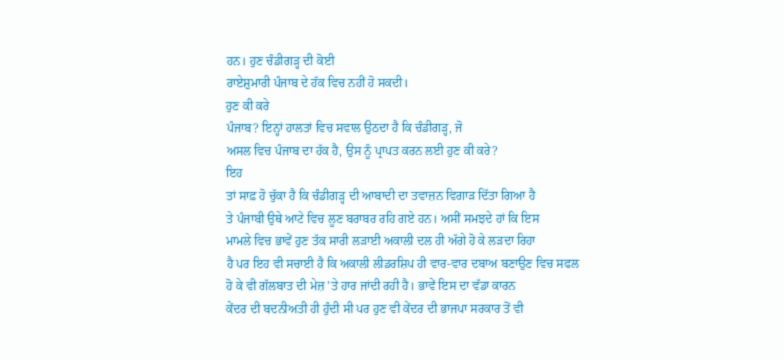ਹਨ। ਹੁਣ ਚੰਡੀਗੜ੍ਹ ਦੀ ਕੋਈ
ਰਾਏਸ਼ੁਮਾਰੀ ਪੰਜਾਬ ਦੇ ਹੱਕ ਵਿਚ ਨਹੀਂ ਹੋ ਸਕਦੀ।
ਹੁਣ ਕੀ ਕਰੇ
ਪੰਜਾਬ? ਇਨ੍ਹਾਂ ਹਾਲਤਾਂ ਵਿਚ ਸਵਾਲ ਉਠਦਾ ਹੈ ਕਿ ਚੰਡੀਗੜ੍ਹ, ਜੋ
ਅਸਲ ਵਿਚ ਪੰਜਾਬ ਦਾ ਹੱਕ ਹੈ, ਉਸ ਨੂੰ ਪ੍ਰਾਪਤ ਕਰਨ ਲਈ ਹੁਣ ਕੀ ਕਰੇ?
ਇਹ
ਤਾਂ ਸਾਫ਼ ਹੋ ਚੁੱਕਾ ਹੈ ਕਿ ਚੰਡੀਗੜ੍ਹ ਦੀ ਆਬਾਦੀ ਦਾ ਤਵਾਜ਼ਨ ਵਿਗਾੜ ਦਿੱਤਾ ਗਿਆ ਹੈ
ਤੇ ਪੰਜਾਬੀ ਉਥੇ ਆਟੇ ਵਿਚ ਲੂਣ ਬਰਾਬਰ ਰਹਿ ਗਏ ਹਨ। ਅਸੀਂ ਸਮਝਦੇ ਹਾਂ ਕਿ ਇਸ
ਮਾਮਲੇ ਵਿਚ ਭਾਵੇਂ ਹੁਣ ਤੱਕ ਸਾਰੀ ਲੜਾਈ ਅਕਾਲੀ ਦਲ ਹੀ ਅੱਗੇ ਹੋ ਕੇ ਲੜਦਾ ਰਿਹਾ
ਹੈ ਪਰ ਇਹ ਵੀ ਸਚਾਈ ਹੈ ਕਿ ਅਕਾਲੀ ਲੀਡਰਸ਼ਿਪ ਹੀ ਵਾਰ-ਵਾਰ ਦਬਾਅ ਬਣਾਉਣ ਵਿਚ ਸਫਲ
ਹੋ ਕੇ ਵੀ ਗੱਲਬਾਤ ਦੀ ਮੇਜ਼ 'ਤੇ ਹਾਰ ਜਾਂਦੀ ਰਹੀ ਹੈ। ਭਾਵੇਂ ਇਸ ਦਾ ਵੱਡਾ ਕਾਰਨ
ਕੇਂਦਰ ਦੀ ਬਦਨੀਅਤੀ ਹੀ ਹੁੰਦੀ ਸੀ ਪਰ ਹੁਣ ਵੀ ਕੇਂਦਰ ਦੀ ਭਾਜਪਾ ਸਰਕਾਰ ਤੋਂ ਵੀ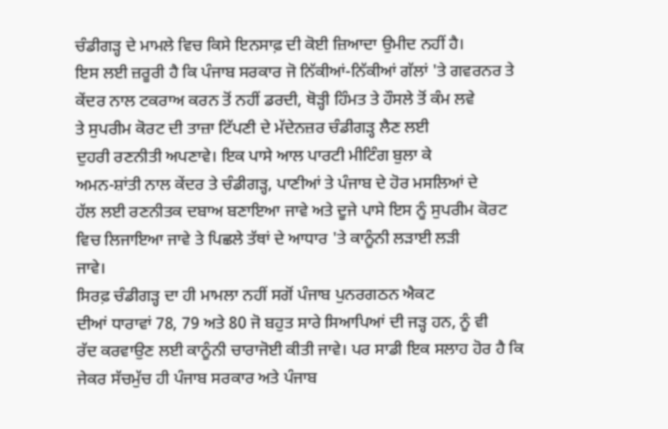ਚੰਡੀਗੜ੍ਹ ਦੇ ਮਾਮਲੇ ਵਿਚ ਕਿਸੇ ਇਨਸਾਫ਼ ਦੀ ਕੋਈ ਜ਼ਿਆਦਾ ਉਮੀਦ ਨਹੀਂ ਹੈ।
ਇਸ ਲਈ ਜ਼ਰੂਰੀ ਹੈ ਕਿ ਪੰਜਾਬ ਸਰਕਾਰ ਜੋ ਨਿੱਕੀਆਂ-ਨਿੱਕੀਆਂ ਗੱਲਾਂ 'ਤੇ ਗਵਰਨਰ ਤੇ
ਕੇਂਦਰ ਨਾਲ ਟਕਰਾਅ ਕਰਨ ਤੋਂ ਨਹੀਂ ਡਰਦੀ, ਥੋੜ੍ਹੀ ਹਿੰਮਤ ਤੇ ਹੌਸਲੇ ਤੋਂ ਕੰਮ ਲਵੇ
ਤੇ ਸੁਪਰੀਮ ਕੋਰਟ ਦੀ ਤਾਜ਼ਾ ਟਿੱਪਣੀ ਦੇ ਮੱਦੇਨਜ਼ਰ ਚੰਡੀਗੜ੍ਹ ਲੈਣ ਲਈ
ਦੁਹਰੀ ਰਣਨੀਤੀ ਅਪਣਾਵੇ। ਇਕ ਪਾਸੇ ਆਲ ਪਾਰਟੀ ਮੀਟਿੰਗ ਬੁਲਾ ਕੇ
ਅਮਨ-ਸ਼ਾਂਤੀ ਨਾਲ ਕੇਂਦਰ ਤੇ ਚੰਡੀਗੜ੍ਹ, ਪਾਣੀਆਂ ਤੇ ਪੰਜਾਬ ਦੇ ਹੋਰ ਮਸਲਿਆਂ ਦੇ
ਹੱਲ ਲਈ ਰਣਨੀਤਕ ਦਬਾਅ ਬਣਾਇਆ ਜਾਵੇ ਅਤੇ ਦੂਜੇ ਪਾਸੇ ਇਸ ਨੂੰ ਸੁਪਰੀਮ ਕੋਰਟ
ਵਿਚ ਲਿਜਾਇਆ ਜਾਵੇ ਤੇ ਪਿਛਲੇ ਤੱਥਾਂ ਦੇ ਆਧਾਰ 'ਤੇ ਕਾਨੂੰਨੀ ਲੜਾਈ ਲੜੀ
ਜਾਵੇ।
ਸਿਰਫ਼ ਚੰਡੀਗੜ੍ਹ ਦਾ ਹੀ ਮਾਮਲਾ ਨਹੀਂ ਸਗੋਂ ਪੰਜਾਬ ਪੁਨਰਗਠਨ ਐਕਟ
ਦੀਆਂ ਧਾਰਾਵਾਂ 78, 79 ਅਤੇ 80 ਜੋ ਬਹੁਤ ਸਾਰੇ ਸਿਆਪਿਆਂ ਦੀ ਜੜ੍ਹ ਹਨ, ਨੂੰ ਵੀ
ਰੱਦ ਕਰਵਾਉਣ ਲਈ ਕਾਨੂੰਨੀ ਚਾਰਾਜੋਈ ਕੀਤੀ ਜਾਵੇ। ਪਰ ਸਾਡੀ ਇਕ ਸਲਾਹ ਹੋਰ ਹੈ ਕਿ
ਜੇਕਰ ਸੱਚਮੁੱਚ ਹੀ ਪੰਜਾਬ ਸਰਕਾਰ ਅਤੇ ਪੰਜਾਬ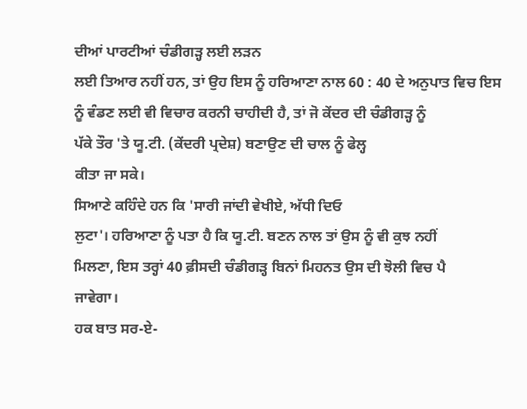ਦੀਆਂ ਪਾਰਟੀਆਂ ਚੰਡੀਗੜ੍ਹ ਲਈ ਲੜਨ
ਲਈ ਤਿਆਰ ਨਹੀਂ ਹਨ, ਤਾਂ ਉਹ ਇਸ ਨੂੰ ਹਰਿਆਣਾ ਨਾਲ 60 : 40 ਦੇ ਅਨੁਪਾਤ ਵਿਚ ਇਸ
ਨੂੰ ਵੰਡਣ ਲਈ ਵੀ ਵਿਚਾਰ ਕਰਨੀ ਚਾਹੀਦੀ ਹੈ, ਤਾਂ ਜੋ ਕੇਂਦਰ ਦੀ ਚੰਡੀਗੜ੍ਹ ਨੂੰ
ਪੱਕੇ ਤੌਰ 'ਤੇ ਯੂ.ਟੀ. (ਕੇਂਦਰੀ ਪ੍ਰਦੇਸ਼) ਬਣਾਉਣ ਦੀ ਚਾਲ ਨੂੰ ਫੇਲ੍ਹ
ਕੀਤਾ ਜਾ ਸਕੇ।
ਸਿਆਣੇ ਕਹਿੰਦੇ ਹਨ ਕਿ 'ਸਾਰੀ ਜਾਂਦੀ ਵੇਖੀਏ, ਅੱਧੀ ਦਿਓ
ਲੁਟਾ'। ਹਰਿਆਣਾ ਨੂੰ ਪਤਾ ਹੈ ਕਿ ਯੂ.ਟੀ. ਬਣਨ ਨਾਲ ਤਾਂ ਉਸ ਨੂੰ ਵੀ ਕੁਝ ਨਹੀਂ
ਮਿਲਣਾ, ਇਸ ਤਰ੍ਹਾਂ 40 ਫ਼ੀਸਦੀ ਚੰਡੀਗੜ੍ਹ ਬਿਨਾਂ ਮਿਹਨਤ ਉਸ ਦੀ ਝੋਲੀ ਵਿਚ ਪੈ
ਜਾਵੇਗਾ।
ਹਕ ਬਾਤ ਸਰ-ਏ-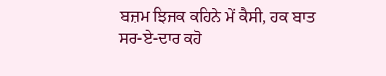ਬਜ਼ਮ ਝਿਜਕ ਕਹਿਨੇ ਮੇਂ ਕੈਸੀ, ਹਕ ਬਾਤ
ਸਰ-ਏ-ਦਾਰ ਕਹੋ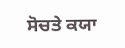ਸੋਚਤੇ ਕਯਾ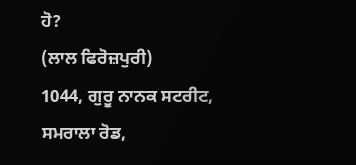ਹੋ?
(ਲਾਲ ਫਿਰੋਜ਼ਪੁਰੀ)
1044, ਗੁਰੂ ਨਾਨਕ ਸਟਰੀਟ, ਸਮਰਾਲਾ ਰੋਡ,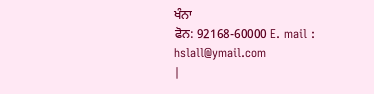ਖੰਨਾ
ਫੋਨ: 92168-60000 E. mail :
hslall@ymail.com
|